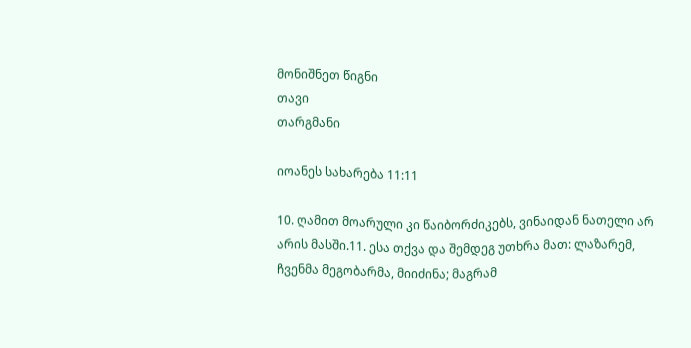მონიშნეთ წიგნი
თავი
თარგმანი

იოანეს სახარება 11:11

10. ღამით მოარული კი წაიბორძიკებს, ვინაიდან ნათელი არ არის მასში.11. ესა თქვა და შემდეგ უთხრა მათ: ლაზარემ, ჩვენმა მეგობარმა, მიიძინა; მაგრამ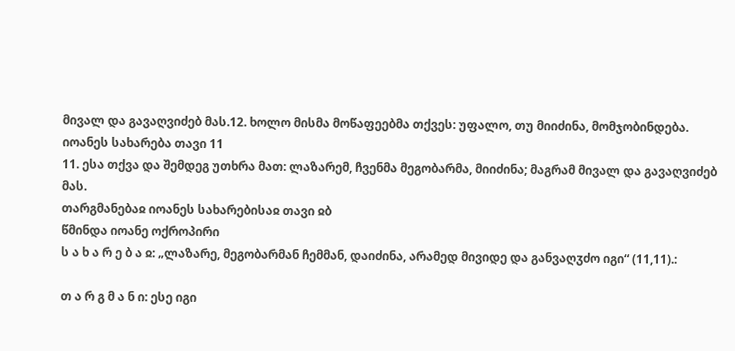მივალ და გავაღვიძებ მას.12. ხოლო მისმა მოწაფეებმა თქვეს: უფალო, თუ მიიძინა, მომჯობინდება.
იოანეს სახარება თავი 11
11. ესა თქვა და შემდეგ უთხრა მათ: ლაზარემ, ჩვენმა მეგობარმა, მიიძინა; მაგრამ მივალ და გავაღვიძებ მას.
თარგმანებაჲ იოანეს სახარებისაჲ თავი ჲბ
წმინდა იოანე ოქროპირი
ს ა ხ ა რ ე ბ ა ჲ: „ლაზარე, მეგობარმან ჩემმან, დაიძინა, არამედ მივიდე და განვაღჳძო იგი“ (11,11).:

თ ა რ გ მ ა ნ ი: ესე იგი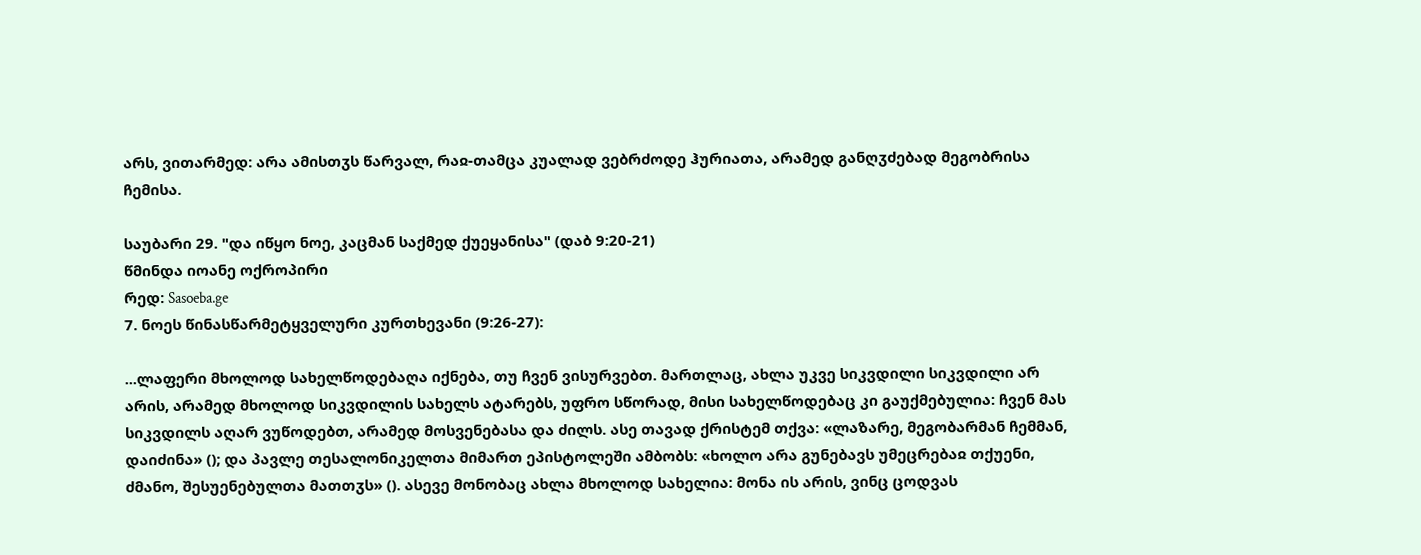არს, ვითარმედ: არა ამისთჳს წარვალ, რაჲ-თამცა კუალად ვებრძოდე ჰურიათა, არამედ განღჳძებად მეგობრისა ჩემისა.

საუბარი 29. "და იწყო ნოე, კაცმან საქმედ ქუეყანისა" (დაბ 9:20-21)
წმინდა იოანე ოქროპირი
რედ: Sasoeba.ge
7. ნოეს წინასწარმეტყველური კურთხევანი (9:26-27):

...ლაფერი მხოლოდ სახელწოდებაღა იქნება, თუ ჩვენ ვისურვებთ. მართლაც, ახლა უკვე სიკვდილი სიკვდილი არ არის, არამედ მხოლოდ სიკვდილის სახელს ატარებს, უფრო სწორად, მისი სახელწოდებაც კი გაუქმებულია: ჩვენ მას სიკვდილს აღარ ვუწოდებთ, არამედ მოსვენებასა და ძილს. ასე თავად ქრისტემ თქვა: «ლაზარე, მეგობარმან ჩემმან, დაიძინა» (); და პავლე თესალონიკელთა მიმართ ეპისტოლეში ამბობს: «ხოლო არა გუნებავს უმეცრებაჲ თქუენი, ძმანო, შესუენებულთა მათთჳს» (). ასევე მონობაც ახლა მხოლოდ სახელია: მონა ის არის, ვინც ცოდვას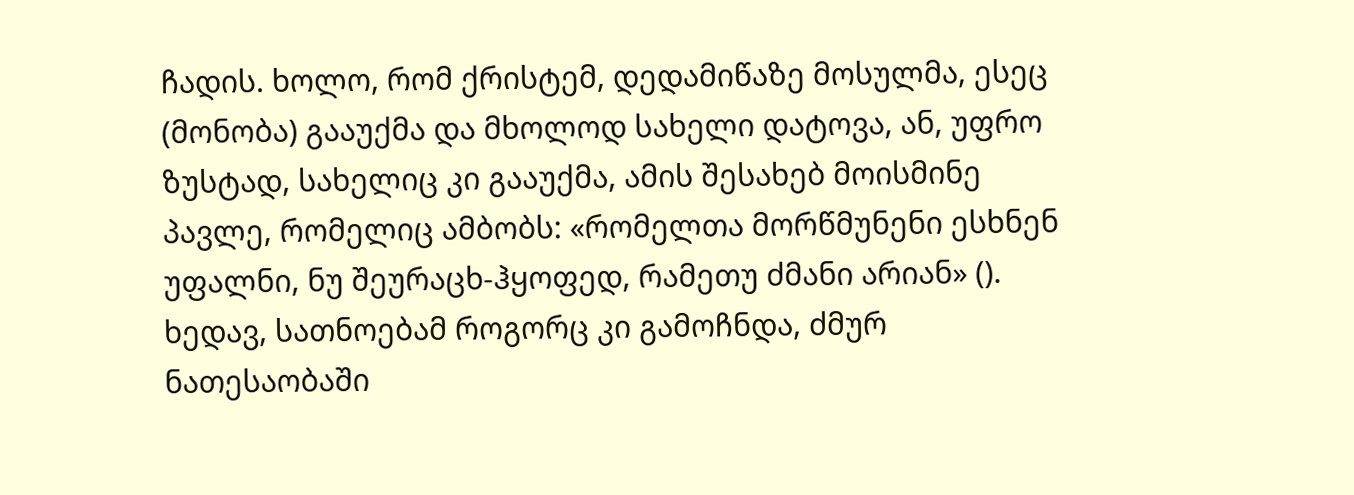ჩადის. ხოლო, რომ ქრისტემ, დედამიწაზე მოსულმა, ესეც (მონობა) გააუქმა და მხოლოდ სახელი დატოვა, ან, უფრო ზუსტად, სახელიც კი გააუქმა, ამის შესახებ მოისმინე პავლე, რომელიც ამბობს: «რომელთა მორწმუნენი ესხნენ უფალნი, ნუ შეურაცხ-ჰყოფედ, რამეთუ ძმანი არიან» (). ხედავ, სათნოებამ როგორც კი გამოჩნდა, ძმურ ნათესაობაში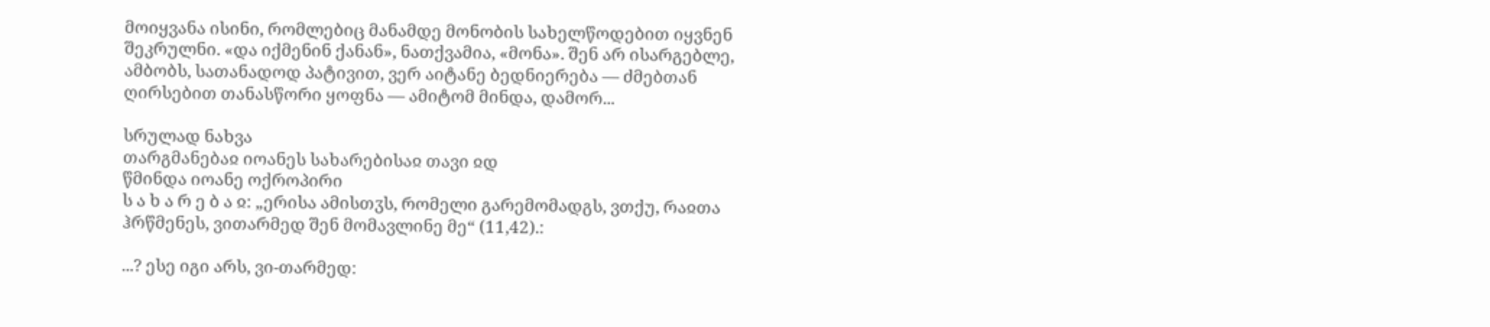მოიყვანა ისინი, რომლებიც მანამდე მონობის სახელწოდებით იყვნენ შეკრულნი. «და იქმენინ ქანან», ნათქვამია, «მონა». შენ არ ისარგებლე, ამბობს, სათანადოდ პატივით, ვერ აიტანე ბედნიერება — ძმებთან ღირსებით თანასწორი ყოფნა — ამიტომ მინდა, დამორ...

სრულად ნახვა
თარგმანებაჲ იოანეს სახარებისაჲ თავი ჲდ
წმინდა იოანე ოქროპირი
ს ა ხ ა რ ე ბ ა ჲ: „ერისა ამისთჳს, რომელი გარემომადგს, ვთქუ, რაჲთა ჰრწმენეს, ვითარმედ შენ მომავლინე მე“ (11,42).:

...? ესე იგი არს, ვი-თარმედ: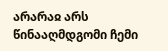არარაჲ არს წინააღმდგომი ჩემი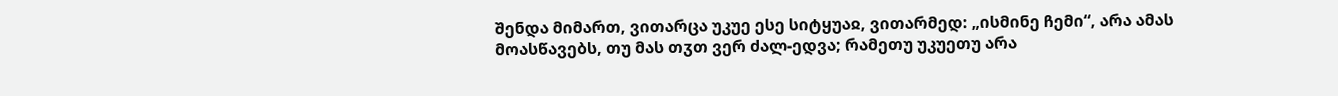შენდა მიმართ, ვითარცა უკუე ესე სიტყუაჲ, ვითარმედ: „ისმინე ჩემი“, არა ამას მოასწავებს, თუ მას თჳთ ვერ ძალ-ედვა; რამეთუ უკუეთუ არა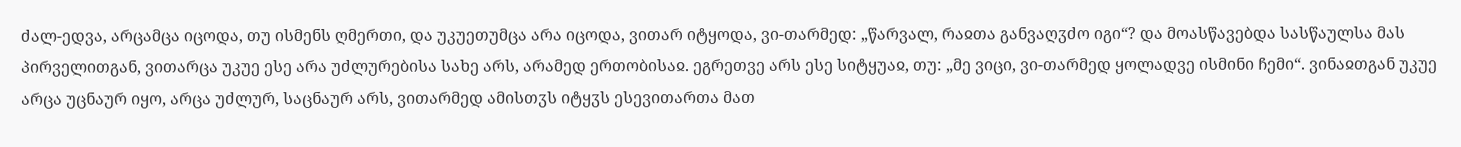ძალ-ედვა, არცამცა იცოდა, თუ ისმენს ღმერთი, და უკუეთუმცა არა იცოდა, ვითარ იტყოდა, ვი-თარმედ: „წარვალ, რაჲთა განვაღჳძო იგი“? და მოასწავებდა სასწაულსა მას პირველითგან, ვითარცა უკუე ესე არა უძლურებისა სახე არს, არამედ ერთობისაჲ. ეგრეთვე არს ესე სიტყუაჲ, თუ: „მე ვიცი, ვი-თარმედ ყოლადვე ისმინი ჩემი“. ვინაჲთგან უკუე არცა უცნაურ იყო, არცა უძლურ, საცნაურ არს, ვითარმედ ამისთჳს იტყჳს ესევითართა მათ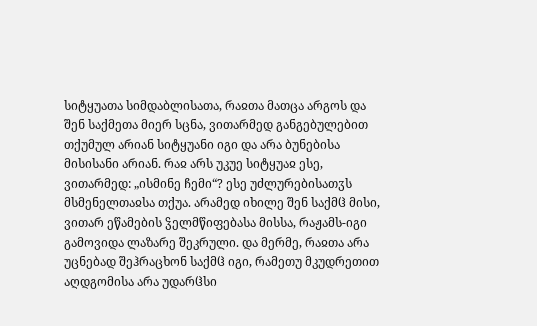სიტყუათა სიმდაბლისათა, რაჲთა მათცა არგოს და შენ საქმეთა მიერ სცნა, ვითარმედ განგებულებით თქუმულ არიან სიტყუანი იგი და არა ბუნებისა მისისანი არიან. რაჲ არს უკუე სიტყუაჲ ესე, ვითარმედ: „ისმინე ჩემი“? ესე უძლურებისათჳს მსმენელთაჲსა თქუა. არამედ იხილე შენ საქმჱ მისი, ვითარ ეწამების ჴელმწიფებასა მისსა, რაჟამს-იგი გამოვიდა ლაზარე შეკრული. და მერმე, რაჲთა არა უცნებად შეჰრაცხონ საქმჱ იგი, რამეთუ მკუდრეთით აღდგომისა არა უდარჱსი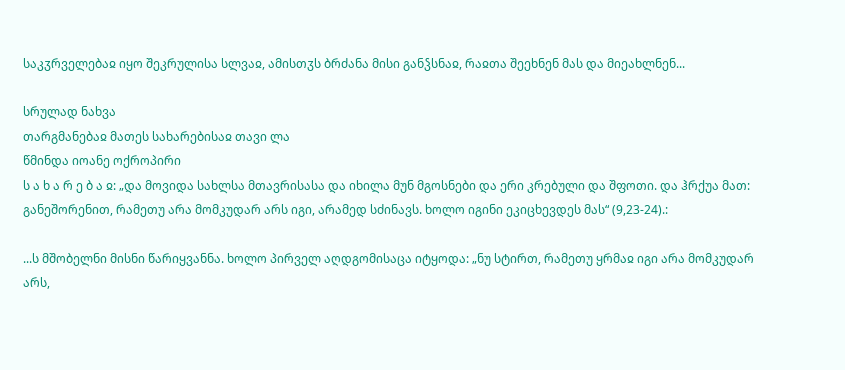საკჳრველებაჲ იყო შეკრულისა სლვაჲ, ამისთჳს ბრძანა მისი განჴსნაჲ, რაჲთა შეეხნენ მას და მიეახლნენ...

სრულად ნახვა
თარგმანებაჲ მათეს სახარებისაჲ თავი ლა
წმინდა იოანე ოქროპირი
ს ა ხ ა რ ე ბ ა ჲ: „და მოვიდა სახლსა მთავრისასა და იხილა მუნ მგოსნები და ერი კრებული და შფოთი. და ჰრქუა მათ: განეშორენით, რამეთუ არა მომკუდარ არს იგი, არამედ სძინავს. ხოლო იგინი ეკიცხევდეს მას“ (9,23-24).:

...ს მშობელნი მისნი წარიყვანნა. ხოლო პირველ აღდგომისაცა იტყოდა: „ნუ სტირთ, რამეთუ ყრმაჲ იგი არა მომკუდარ არს,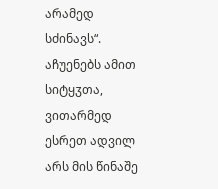არამედ სძინავს“. აჩუენებს ამით სიტყჳთა, ვითარმედ ესრეთ ადვილ არს მის წინაშე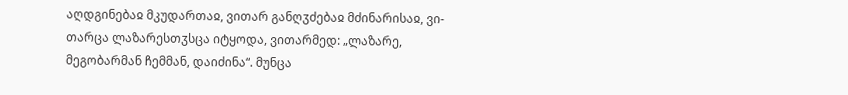აღდგინებაჲ მკუდართაჲ, ვითარ განღჳძებაჲ მძინარისაჲ, ვი-თარცა ლაზარესთჳსცა იტყოდა, ვითარმედ: „ლაზარე, მეგობარმან ჩემმან, დაიძინა“. მუნცა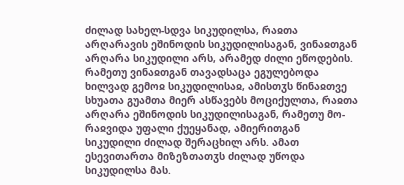ძილად სახელ-სდვა სიკუდილსა, რაჲთა არღარავის ეშინოდის სიკუდილისაგან, ვინაჲთგან არღარა სიკუდილი არს, არამედ ძილი ეწოდების. რამეთუ ვინაჲთგან თავადსაცა ეგულებოდა ხილვად გემოჲ სიკუდილისაჲ, ამისთჳს წინაჲთვე სხუათა გუამთა მიერ ასწავებს მოციქულთა, რაჲთა არღარა ეშინოდის სიკუდილისაგან, რამეთუ მო-რაჲვიდა უფალი ქუეყანად, ამიერითგან სიკუდილი ძილად შერაცხილ არს. ამათ ესევითართა მიზეზთათჳს ძილად უწოდა სიკუდილსა მას.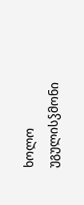ხოლო უგულისჴმონი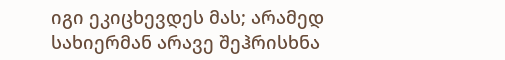იგი ეკიცხევდეს მას; არამედ სახიერმან არავე შეჰრისხნა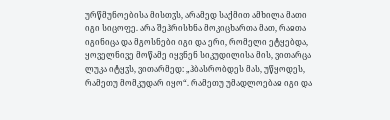ურწმუნოებისა მისთჳს, არამედ საქმით ამხილა მათი იგი სიცოფე. არა შეჰრისხნა მოკიცხართა მათ, რაჲთა იგინიცა და მგოსნები იგი და ერი, რომელი ეტყებდა, ყოველნივე მოწამე იყვნენ სიკუდილისა მის, ვითარცა ლუკა იტყჳს, ვითარმედ: „ჰბასრობდეს მას, უწყოდეს, რამეთუ მომკუდარ იყო“. რამეთუ უმადლოებაჲ იგი და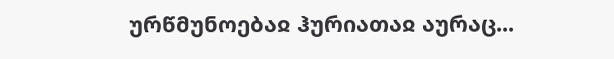ურწმუნოებაჲ ჰურიათაჲ აურაც...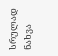სრულად ნახვა